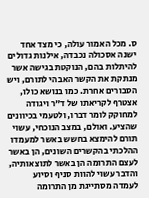ס. מכל האמור עולה, כי מצד אחד ישנה אסכולה נכבדה, אילנות גדולים להיתלות בהם, הנוקטת בגישה אשר מנתקת את הקשר האבהי לתורם, ויש הסבורים אחרת. כמו בנושא כולו, אצטרף לקריאתו של ד"ר ויגודה למחוקק לומר דברו, ולטעמי בכיוונים שהציע. ואולם, במצב הנוכחי, עשוי תורם להימצא בחשש באשר למעמדו ההלכתי בהקשרים השונים, הן באשר לעצם התרומה הן באשר לתוצאותיה, והדבר עשוי להוות סניף וסיוע לעמדה מסתייגת מן התרומה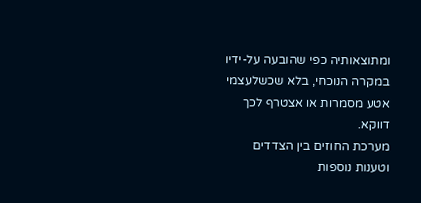ומתוצאותיה כפי שהובעה על-ידיו במקרה הנוכחי, בלא שכשלעצמי אטע מסמרות או אצטרף לכך דווקא.
מערכת החוזים בין הצדדים וטענות נוספות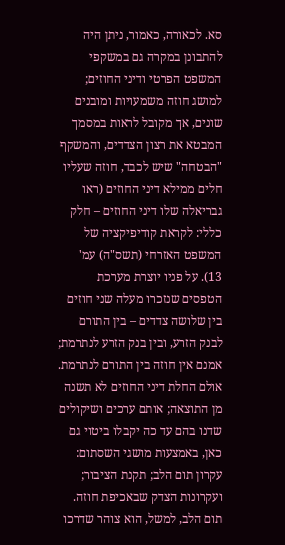סא. לכאורה, כאמור, ניתן היה להתבונן במקרה גם במשקפי המשפט הפרטי ודיני החוזים; למושג חוזה משמעויות ומובנים שונים, אך מקובל לראות במסמך המבטא את רצון הצדדים, והמשקף "הבטחה" שיש לכבד, חוזה שעליו חלים ממילא דיני החוזים (ראו גבריאלה שלו דיני החוזים – חלק כללי: לקראת קודיפיקציה של המשפט האזרחי (תשס"ה) עמ' 13). על פניו יוצרת מערכת הטפסים שנזכרו מעלה שני חוזים בין שלושה צדדים – בין התורם לבנק הזרע, ובין בנק הזרע לנתרמת; אמנם אין חוזה בין התורם לנתרמת. אולם החלת דיני החוזים לא תשנה מן התוצאה; אותם ערכים ושיקולים שדנו בהם עד כה יקבלו ביטוי גם כאן, באמצעות מושגי השסתום: עקרון תום הלב; תקנת הציבור; ועקרונות הצדק שבאכיפת חוזה. תום הלב, למשל, הוא צוהר שדרכו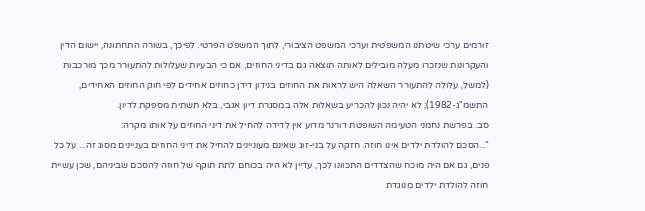זורמים ערכי שיטתנו המשפטית וערכי המשפט הציבורי, לתוך המשפט הפרטי. לפיכך, בשורה התחתונה, יישום הדין והעקרונות שנזכרו מעלה מובילים לאותה תוצאה גם בדיני החוזים, אם כי הבעיות שעלולות להתעורר מכך מורכבות (למשל, עלולה להתעורר השאלה היש לראות את החוזים בנידון דידן כחוזים אחידים לפי חוק החוזים האחידים, התשמ"ג-1982); לא יהיה נכון להכריע בשאלות אלה במסגרת דיון אגבי, בלא תשתית מספקת לדיון.
סב. בפרשת נחמני הטעימה השופטת דורנר מדוע אין לדידה להחיל את דיני החוזים על אותו מקרה:
"...הסכם להולדת ילדים אינו חוזה. חזקה על בני-זוג שאינם מעוניינים להחיל את דיני החוזים בעניינים מסוג זה... על כל פנים, גם אם היה מוכח שהצדדים התכוונו לכך, עדיין לא היה בכוחם לתת תוקף של חוזה להסכם שביניהם, שכן עשיית חוזה להולדת ילדים מנוגדת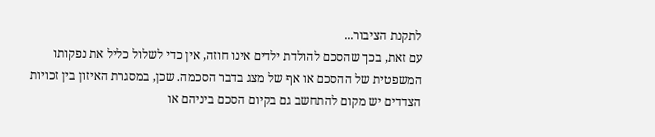לתקנת הציבור...
עם זאת, בכך שהסכם להולדת ילדים אינו חוזה, אין כדי לשלול כליל את נפקותו המשפטית של ההסכם או אף של מצג בדבר הסכמה. שכן, במסגרת האיזון בין זכויות הצדדים יש מקום להתחשב גם בקיום הסכם ביניהם או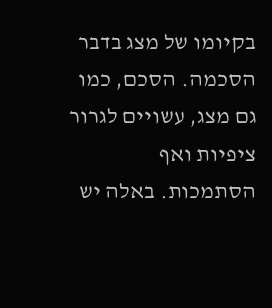בקיומו של מצג בדבר הסכמה. הסכם, כמו גם מצג, עשויים לגרור ציפיות ואף הסתמכות. באלה יש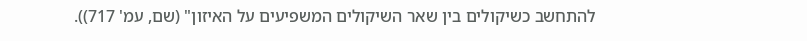להתחשב כשיקולים בין שאר השיקולים המשפיעים על האיזון" (שם, עמ' 717)).